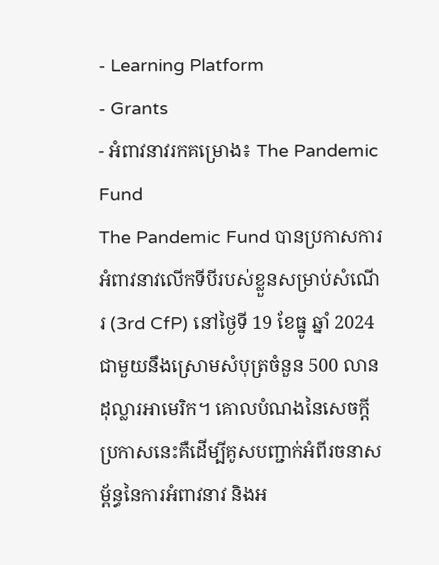- Learning Platform
- Grants
- អំពាវនាវរកគម្រោង៖ The Pandemic Fund
The Pandemic Fund បានប្រកាសការអំពាវនាវលើកទីបីរបស់ខ្លួនសម្រាប់សំណើរ (3rd CfP) នៅថ្ងៃទី 19 ខែធ្នូ ឆ្នាំ 2024 ជាមួយនឹងស្រោមសំបុត្រចំនួន 500 លានដុល្លារអាមេរិក។ គោលបំណងនៃសេចក្តីប្រកាសនេះគឺដើម្បីគូសបញ្ជាក់អំពីរចនាសម្ព័ន្ធនៃការអំពាវនាវ និងអ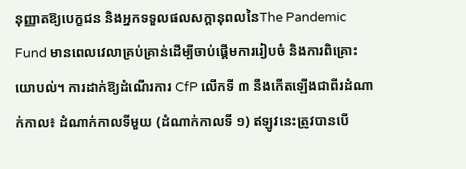នុញ្ញាតឱ្យបេក្ខជន និងអ្នកទទួលផលសក្តានុពលនៃThe Pandemic Fund មានពេលវេលាគ្រប់គ្រាន់ដើម្បីចាប់ផ្តើមការរៀបចំ និងការពិគ្រោះយោបល់។ ការដាក់ឱ្យដំណើរការ CfP លើកទី ៣ នឹងកើតឡើងជាពីរដំណាក់កាល៖ ដំណាក់កាលទីមួយ (ដំណាក់កាលទី ១) ឥឡូវនេះត្រូវបានបើ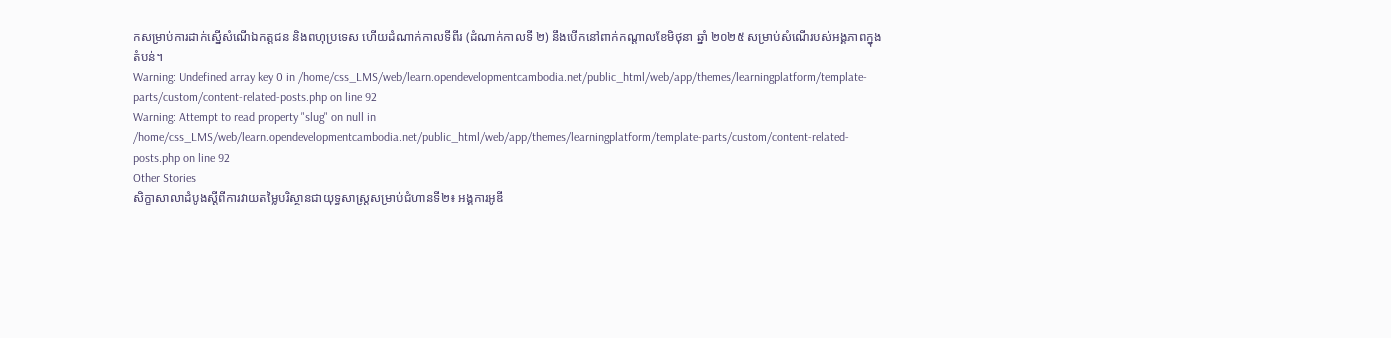កសម្រាប់ការដាក់ស្នើសំណើឯកត្តជន និងពហុប្រទេស ហើយដំណាក់កាលទីពីរ (ដំណាក់កាលទី ២) នឹងបើកនៅពាក់កណ្តាលខែមិថុនា ឆ្នាំ ២០២៥ សម្រាប់សំណើរបស់អង្គភាពក្នុងតំបន់។
Warning: Undefined array key 0 in /home/css_LMS/web/learn.opendevelopmentcambodia.net/public_html/web/app/themes/learningplatform/template-parts/custom/content-related-posts.php on line 92
Warning: Attempt to read property "slug" on null in /home/css_LMS/web/learn.opendevelopmentcambodia.net/public_html/web/app/themes/learningplatform/template-parts/custom/content-related-posts.php on line 92
Other Stories
សិក្ខាសាលាដំបូងស្តីពីការវាយតម្លៃបរិស្ថានជាយុទ្ធសាស្ត្រសម្រាប់ជំហានទី២៖ អង្គការអូឌី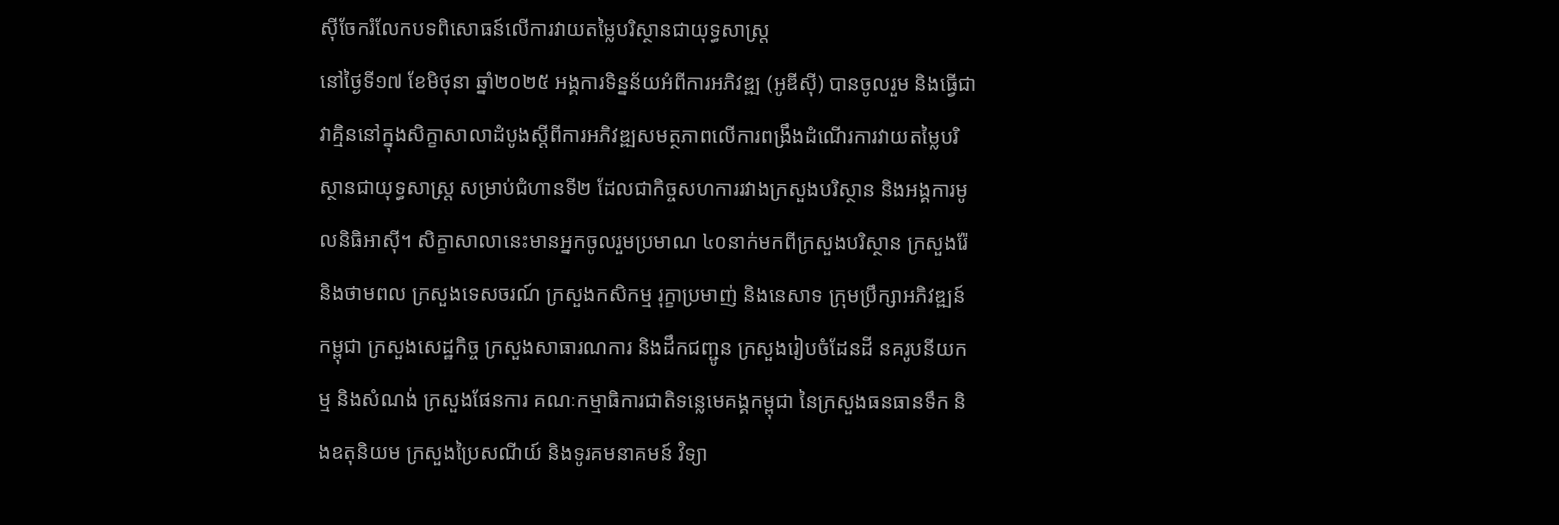ស៊ីចែករំលែកបទពិសោធន៍លើការវាយតម្លៃបរិស្ថានជាយុទ្ធសាស្ត្រ
នៅថ្ងៃទី១៧ ខែមិថុនា ឆ្នាំ២០២៥ អង្គការទិន្នន័យអំពីការអភិវឌ្ឍ (អូឌីស៊ី) បានចូលរួម និងធ្វើជាវាគ្មិននៅក្នុងសិក្ខាសាលាដំបូងស្តីពីការអភិវឌ្ឍសមត្ថភាពលើការពង្រឹងដំណើរការវាយតម្លៃបរិស្ថានជាយុទ្ធសាស្ត្រ សម្រាប់ជំហានទី២ ដែលជាកិច្ចសហការរវាងក្រសួងបរិស្ថាន និងអង្គការមូលនិធិអាស៊ី។ សិក្ខាសាលានេះមានអ្នកចូលរួមប្រមាណ ៤០នាក់មកពីក្រសួងបរិស្ថាន ក្រសួងរ៉ែ និងថាមពល ក្រសួងទេសចរណ៍ ក្រសួងកសិកម្ម រុក្ខាប្រមាញ់ និងនេសាទ ក្រុមប្រឹក្សាអភិវឌ្ឍន៍កម្ពុជា ក្រសួងសេដ្ឋកិច្ច ក្រសួងសាធារណការ និងដឹកជញ្ជូន ក្រសួងរៀបចំដែនដី នគរូបនីយកម្ម និងសំណង់ ក្រសួងផែនការ គណៈកម្មាធិការជាតិទន្លេមេគង្គកម្ពុជា នៃក្រសួងធនធានទឹក និងឧតុនិយម ក្រសួងប្រៃសណីយ៍ និងទូរគមនាគមន៍ វិទ្យា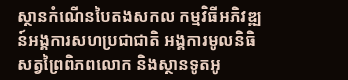ស្ថានកំណើនបៃតងសកល កម្មវិធីអភិវឌ្ឍន៍អង្គការសហប្រជាជាតិ អង្គការមូលនិធិសត្វព្រៃពិភពលោក និងស្ថានទូតអូ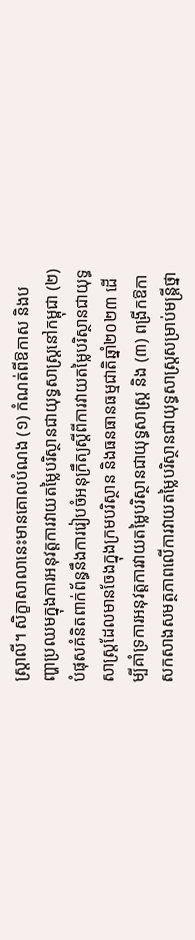ស្ត្រាលី។ សិក្ខាសាលានេះមានគោលបំណង (១) កំណត់ពីឱកាស និងបញ្ហាប្រឈមក្នុងការអនុវត្តការវាយតម្លៃបរិស្ថានជាយុទ្ធសាស្ត្រនៅកម្ពុជា (២) បំផុសគំនិតពាក់ព័ន្ធនឹងការរៀបចំអនុក្រឹត្យស្តីពីការវាយតម្លៃបរិស្ថានជាយុទ្ធសាស្ត្រដែលមានចែងក្នុងក្រមបរិស្ថាន និងធនធានធម្មជាតិឆ្នាំ២០២៣ ដើម្បីគាំទ្រការអនុវត្តការវាយតម្លៃបរិស្ថានជាយុទ្ធសាស្ត្រ និង (៣) ពង្រីកឱកាសកសាងសមត្ថភាពលើការវាយតម្លៃបរិស្ថានជាយុទ្ធសាស្ត្រសម្រាប់មន្ត្រីថ្នា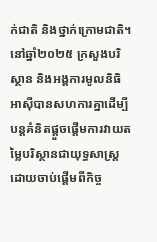ក់ជាតិ និងថ្នាក់ក្រោមជាតិ។ នៅឆ្នាំ២០២៥ ក្រសួងបរិស្ថាន និងអង្គការមូលនិធិអាស៊ីបានសហការគ្នាដើម្បីបន្តគំនិតផ្តួចផ្តើមការវាយតម្លៃបរិស្ថានជាយុទ្ធសាស្ត្រ ដោយចាប់ផ្តើមពីកិច្ច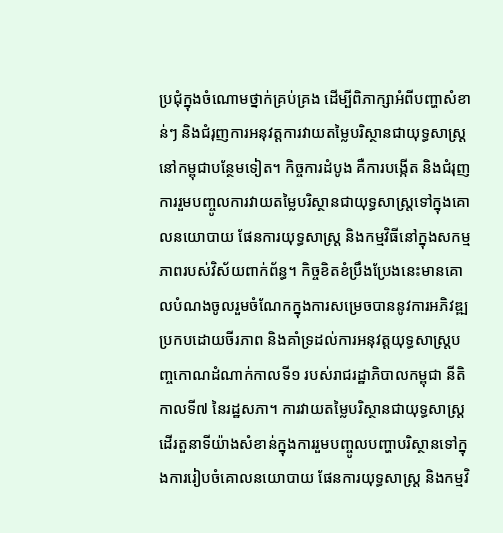ប្រជុំក្នុងចំណោមថ្នាក់គ្រប់គ្រង ដើម្បីពិភាក្សាអំពីបញ្ហាសំខាន់ៗ និងជំរុញការអនុវត្តការវាយតម្លៃបរិស្ថានជាយុទ្ធសាស្ត្រនៅកម្ពុជាបន្ថែមទៀត។ កិច្ចការដំបូង គឺការបង្កើត និងជំរុញការរួមបញ្ចូលការវាយតម្លៃបរិស្ថានជាយុទ្ធសាស្ត្រទៅក្នុងគោលនយោបាយ ផែនការយុទ្ធសាស្ត្រ និងកម្មវិធីនៅក្នុងសកម្មភាពរបស់វិស័យពាក់ព័ន្ធ។ កិច្ចខិតខំប្រឹងប្រែងនេះមានគោលបំណងចូលរួមចំណែកក្នុងការសម្រេចបាននូវការអភិវឌ្ឍប្រកបដោយចីរភាព និងគាំទ្រដល់ការអនុវត្តយុទ្ធសាស្ត្របញ្ចកោណដំណាក់កាលទី១ របស់រាជរដ្ឋាភិបាលកម្ពុជា នីតិកាលទី៧ នៃរដ្ឋសភា។ ការវាយតម្លៃបរិស្ថានជាយុទ្ធសាស្ត្រដើរតួនាទីយ៉ាងសំខាន់ក្នុងការរួមបញ្ចូលបញ្ហាបរិស្ថានទៅក្នុងការរៀបចំគោលនយោបាយ ផែនការយុទ្ធសាស្ត្រ និងកម្មវិ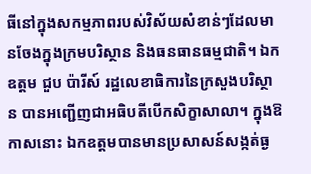ធីនៅក្នុងសកម្មភាពរបស់វិស័យសំខាន់ៗដែលមានចែងក្នុងក្រមបរិស្ថាន និងធនធានធម្មជាតិ។ ឯកឧត្តម ជួប ប៉ារីស៍ រដ្ឋលេខាធិការនៃក្រសួងបរិស្ថាន បានអញ្ជើញជាអធិបតីបើកសិក្ខាសាលា។ ក្នុងឱកាសនោះ ឯកឧត្តមបានមានប្រសាសន៍សង្កត់ធ្ង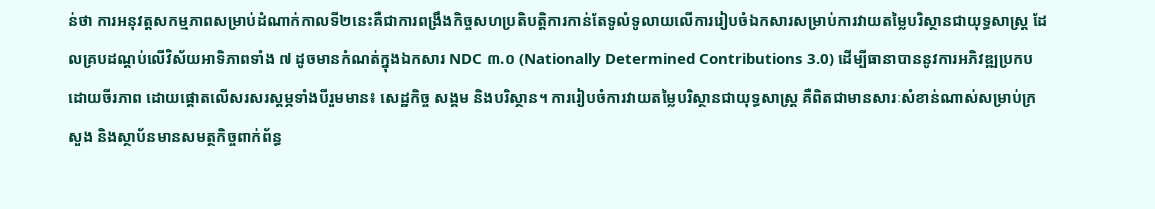ន់ថា ការអនុវត្តសកម្មភាពសម្រាប់ដំណាក់កាលទី២នេះគឺជាការពង្រឹងកិច្ចសហប្រតិបត្តិការកាន់តែទូលំទូលាយលើការរៀបចំឯកសារសម្រាប់ការវាយតម្លៃបរិស្ថានជាយុទ្ធសាស្ត្រ ដែលគ្របដណ្តប់លើវិស័យអាទិភាពទាំង ៧ ដូចមានកំណត់ក្នុងឯកសារ NDC ៣.០ (Nationally Determined Contributions 3.0) ដើម្បីធានាបាននូវការអភិវឌ្ឍប្រកបដោយចីរភាព ដោយផ្តោតលើសរសរស្តម្ភទាំងបីរួមមាន៖ សេដ្ឋកិច្ច សង្គម និងបរិស្ថាន។ ការរៀបចំការវាយតម្លៃបរិស្ថានជាយុទ្ធសាស្ត្រ គឺពិតជាមានសារៈសំខាន់ណាស់សម្រាប់ក្រសួង និងស្ថាប័នមានសមត្ថកិច្ចពាក់ព័ន្ធ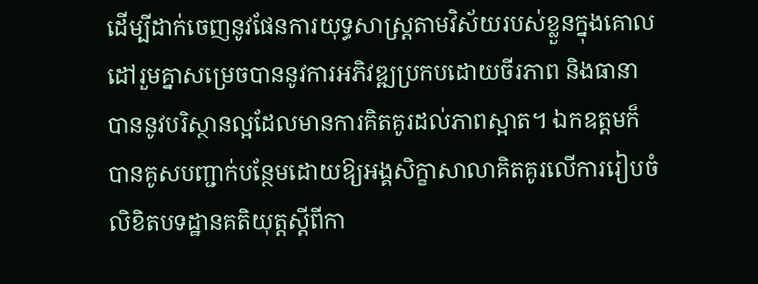ដើម្បីដាក់ចេញនូវផែនការយុទ្ធសាស្ត្រតាមវិស័យរបស់ខ្លួនក្នុងគោលដៅរួមគ្នាសម្រេចបាននូវការអភិវឌ្ឍប្រកបដោយចីរភាព និងធានាបាននូវបរិស្ថានល្អដែលមានការគិតគូរដល់ភាពស្អាត។ ឯកឧត្តមក៏បានគូសបញ្ជាក់បន្ថែមដោយឱ្យអង្គសិក្ខាសាលាគិតគូរលើការរៀបចំលិខិតបទដ្ឋានគតិយុត្តស្តីពីកា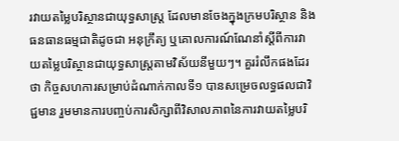រវាយតម្លៃបរិស្ថានជាយុទ្ធសាស្ត្រ ដែលមានចែងក្នុងក្រមបរិស្ថាន និងធនធានធម្មជាតិដូចជា អនុក្រឹត្យ ឬគោលការណ៍ណែនាំស្តីពីការវាយតម្លៃបរិស្ថានជាយុទ្ធសាស្ត្រតាមវិស័យនីមួយៗ។ គួររំលឹកផងដែរថា កិច្ចសហការសម្រាប់ដំណាក់កាលទី១ បានសម្រេចលទ្ធផលជាវិជ្ជមាន រួមមានការបញ្ចប់ការសិក្សាពីវិសាលភាពនៃការវាយតម្លៃបរិ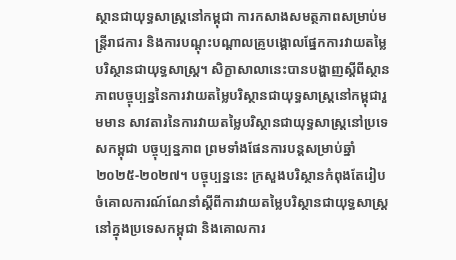ស្ថានជាយុទ្ធសាស្ត្រនៅកម្ពុជា ការកសាងសមត្ថភាពសម្រាប់មន្ត្រីរាជការ និងការបណ្តុះបណ្តាលគ្រូបង្គោលផ្នែកការវាយតម្លៃបរិស្ថានជាយុទ្ធសាស្ត្រ។ សិក្ខាសាលានេះបានបង្ហាញស្តីពីស្ថានភាពបច្ចុប្បន្ននៃការវាយតម្លៃបរិស្ថានជាយុទ្ធសាស្ត្រនៅកម្ពុជារួមមាន សាវតារនៃការវាយតម្លៃបរិស្ថានជាយុទ្ធសាស្ត្រនៅប្រទេសកម្ពុជា បច្ចុប្បន្នភាព ព្រមទាំងផែនការបន្តសម្រាប់ឆ្នាំ២០២៥-២០២៧។ បច្ចុប្បន្ននេះ ក្រសួងបរិស្ថានកំពុងតែរៀបចំគោលការណ៍ណែនាំស្តីពីការវាយតម្លៃបរិស្ថានជាយុទ្ធសាស្ត្រនៅក្នុងប្រទេសកម្ពុជា និងគោលការ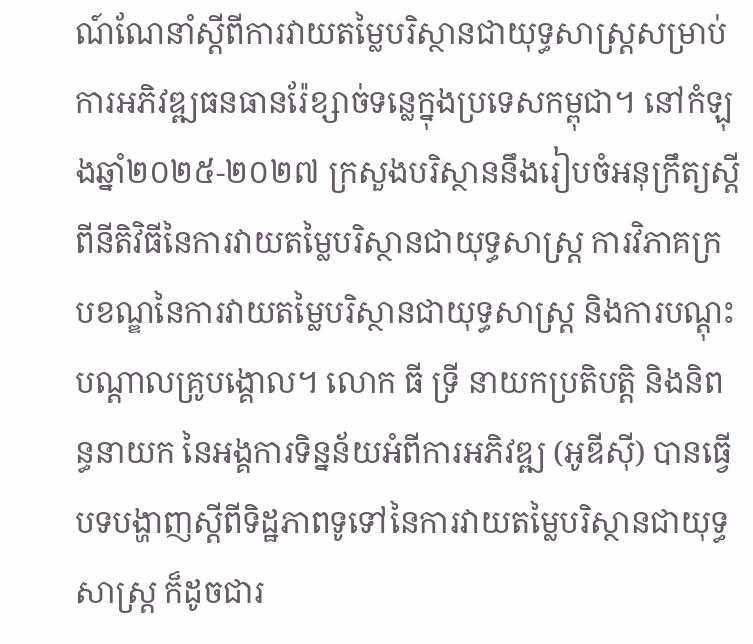ណ៍ណែនាំស្តីពីការវាយតម្លៃបរិស្ថានជាយុទ្ធសាស្ត្រសម្រាប់ការអភិវឌ្ឍធនធានរ៉ែខ្សាច់ទន្លេក្នុងប្រទេសកម្ពុជា។ នៅកំឡុងឆ្នាំ២០២៥-២០២៧ ក្រសួងបរិស្ថាននឹងរៀបចំអនុក្រឹត្យស្តីពីនីតិវិធីនៃការវាយតម្លៃបរិស្ថានជាយុទ្ធសាស្ត្រ ការវិភាគក្របខណ្ឌនៃការវាយតម្លៃបរិស្ថានជាយុទ្ធសាស្ត្រ និងការបណ្តុះបណ្តាលគ្រូបង្គោល។ លោក ធី ទ្រី នាយកប្រតិបត្តិ និងនិពន្ធនាយក នៃអង្គការទិន្នន័យអំពីការអភិវឌ្ឍ (អូឌីស៊ី) បានធ្វើបទបង្ហាញស្តីពីទិដ្ឋភាពទូទៅនៃការវាយតម្លៃបរិស្ថានជាយុទ្ធសាស្ត្រ ក៏ដូចជារ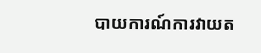បាយការណ៍ការវាយត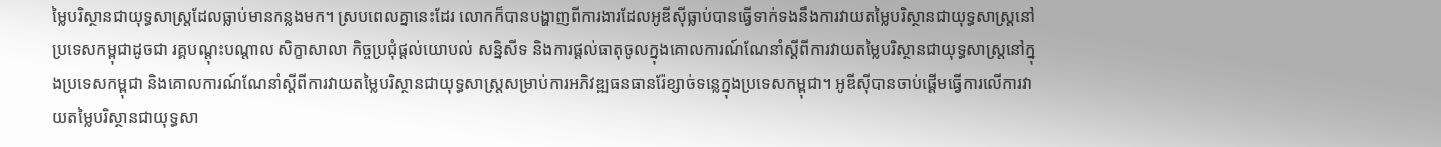ម្លៃបរិស្ថានជាយុទ្ធសាស្ត្រដែលធ្លាប់មានកន្លងមក។ ស្របពេលគ្នានេះដែរ លោកក៏បានបង្ហាញពីការងារដែលអូឌីស៊ីធ្លាប់បានធ្វើទាក់ទងនឹងការវាយតម្លៃបរិស្ថានជាយុទ្ធសាស្ត្រនៅប្រទេសកម្ពុជាដូចជា រគ្គបណ្តុះបណ្តាល សិក្ខាសាលា កិច្ចប្រជុំផ្តល់យោបល់ សន្និសីទ និងការផ្តល់ធាតុចូលក្នុងគោលការណ៍ណែនាំស្តីពីការវាយតម្លៃបរិស្ថានជាយុទ្ធសាស្ត្រនៅក្នុងប្រទេសកម្ពុជា និងគោលការណ៍ណែនាំស្តីពីការវាយតម្លៃបរិស្ថានជាយុទ្ធសាស្ត្រសម្រាប់ការអភិវឌ្ឍធនធានរ៉ែខ្សាច់ទន្លេក្នុងប្រទេសកម្ពុជា។ អូឌីស៊ីបានចាប់ផ្តើមធ្វើការលើការវាយតម្លៃបរិស្ថានជាយុទ្ធសា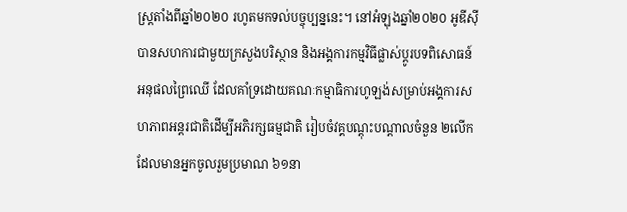ស្ត្រតាំងពីឆ្នាំ២០២០ រហូតមកទល់បច្ចុប្បន្ននេះ។ នៅអំឡុងឆ្នាំ២០២០ អូឌីស៊ី បានសហការជាមួយក្រសួងបរិស្ថាន និងអង្គការកម្មវិធីផ្លាស់ប្តូរបទពិសោធន៍អនុផលព្រៃឈើ ដែលគាំទ្រដោយគណៈកម្មាធិការហូឡង់សម្រាប់អង្គការសហភាពអន្តរជាតិដើម្បីអភិរក្សធម្មជាតិ រៀបចំវគ្គបណ្តុះបណ្តាលចំនួន ២លើក ដែលមានអ្នកចូលរួមប្រមាណ ៦១នា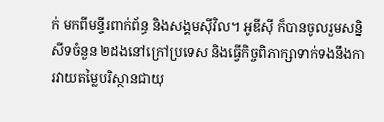ក់ មកពីមន្ទីរពាក់ព័ន្ធ និងសង្គមស៊ីវិល។ អូឌីស៊ី ក៏បានចូលរួមសន្និសីទចំនួន ២ដងនៅក្រៅប្រទេស និងធ្វើកិច្ចពិភាក្សាទាក់ទងនឹងការវាយតម្លៃបរិស្ថានជាយុ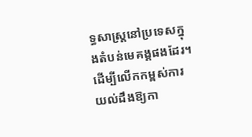ទ្ធសាស្ត្រនៅប្រទេសក្នុងតំបន់មេគង្គផងដែរ។ ដើម្បីលើកកម្ពស់ការយល់ដឹងឱ្យកា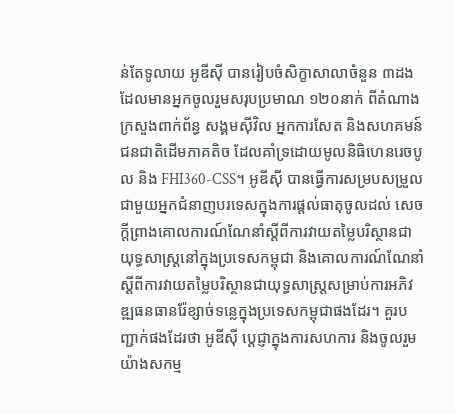ន់តែទូលាយ អូឌីស៊ី បានរៀបចំសិក្ខាសាលាចំនួន ៣ដង ដែលមានអ្នកចូលរួមសរុបប្រមាណ ១២០នាក់ ពីតំណាងក្រសួងពាក់ព័ន្ធ សង្គមស៊ីវិល អ្នកការសែត និងសហគមន៍ជនជាតិដើមភាគតិច ដែលគាំទ្រដោយមូលនិធិហេនរេចបូល និង FHI360-CSS។ អូឌីស៊ី បានធ្វើការសម្របសម្រួលជាមួយអ្នកជំនាញបរទេសក្នុងការផ្តល់ធាតុចូលដល់ សេចក្តីព្រាងគោលការណ៍ណែនាំស្តីពីការវាយតម្លៃបរិស្ថានជាយុទ្ធសាស្ត្រនៅក្នុងប្រទេសកម្ពុជា និងគោលការណ៍ណែនាំស្តីពីការវាយតម្លៃបរិស្ថានជាយុទ្ធសាស្ត្រសម្រាប់ការអភិវឌ្ឍធនធានរ៉ែខ្សាច់ទន្លេក្នុងប្រទេសកម្ពុជាផងដែរ។ គួរបញ្ជាក់ផងដែរថា អូឌីស៊ី ប្តេជ្ញាក្នុងការសហការ និងចូលរួមយ៉ាងសកម្ម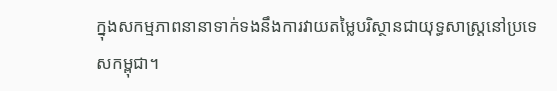ក្នុងសកម្មភាពនានាទាក់ទងនឹងការវាយតម្លៃបរិស្ថានជាយុទ្ធសាស្ត្រនៅប្រទេសកម្ពុជា។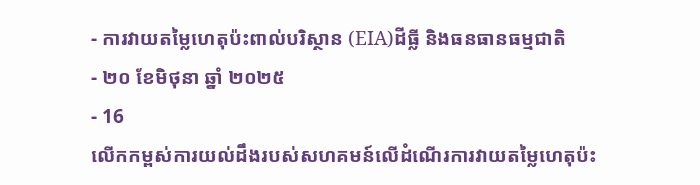- ការវាយតម្លៃហេតុប៉ះពាល់បរិស្ថាន (EIA)ដីធ្លី និងធនធានធម្មជាតិ
- ២០ ខែមិថុនា ឆ្នាំ ២០២៥
- 16
លើកកម្ពស់ការយល់ដឹងរបស់សហគមន៍លើដំណើរការវាយតម្លៃហេតុប៉ះ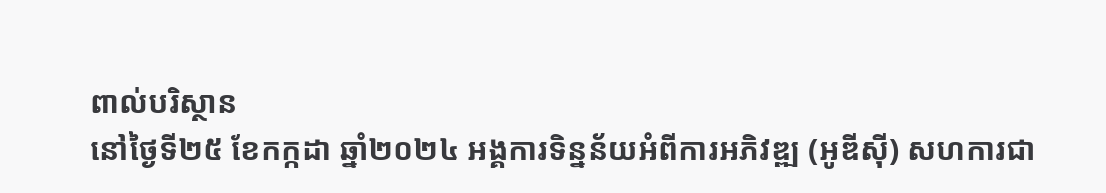ពាល់បរិស្ថាន
នៅថ្ងៃទី២៥ ខែកក្កដា ឆ្នាំ២០២៤ អង្គការទិន្នន័យអំពីការអភិវឌ្ឍ (អូឌីស៊ី) សហការជា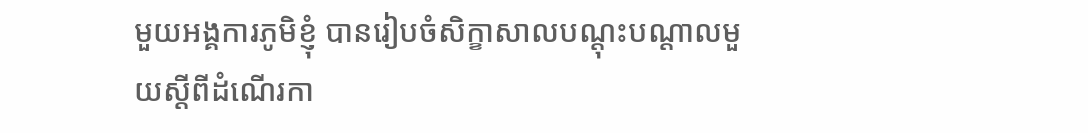មួយអង្គការភូមិខ្ញុំ បានរៀបចំសិក្ខាសាលបណ្តុះបណ្តាលមួយស្តីពីដំណើរកា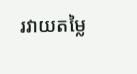រវាយតម្លៃ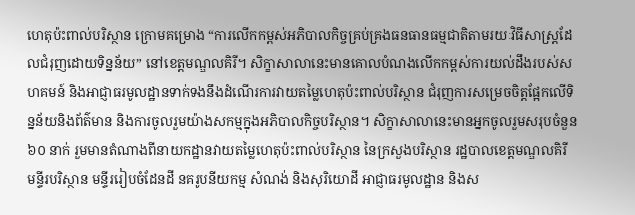ហេតុប៉ះពាល់បរិស្ថាន ក្រោមគម្រោង “ការលើកកម្ពស់អភិបាលកិច្ចគ្រប់គ្រងធនធានធម្មជាតិតាមរយៈវិធីសាស្ត្រដែលជំរុញដោយទិន្នន័យ” នៅខេត្តមណ្ឌលគិរី។ សិក្ខាសាលានេះមានគោលបំណងលើកកម្ពស់ការយល់ដឹងរបស់សហគមន៍ និងអាជ្ញាធរមូលដ្ឋានទាក់ទងនឹងដំណើរការវាយតម្លៃហេតុប៉ះពាល់បរិស្ថាន ជំរុញការសម្រេចចិត្តផ្អែកលើទិន្នន័យនិងព័ត៌មាន និងការចូលរួមយ៉ាងសកម្មក្នុងអភិបាលកិច្ចបរិស្ថាន។ សិក្ខាសាលានេះមានអ្នកចូលរួមសរុបចំនួន ៦០ នាក់ រួមមានតំណាងពីនាយកដ្ឋានវាយតម្លៃហេតុប៉ះពាល់បរិស្ថាន នៃក្រសួងបរិស្ថាន រដ្ឋបាលខេត្តមណ្ឌលគិរី មន្ទីរបរិស្ថាន មន្ទីររៀបចំដែនដី នគរូបនីយកម្ម សំណង់ និងសុរិយោដី អាជ្ញាធរមូលដ្ឋាន និងស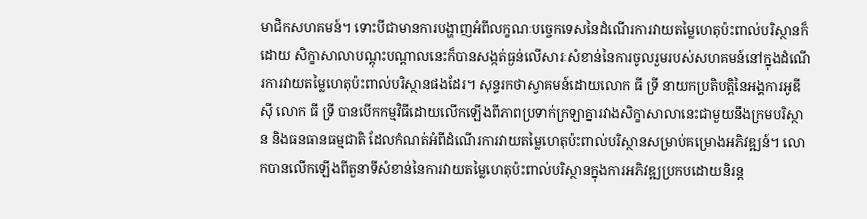មាជិកសហគមន៍។ ទោះបីជាមានការបង្ហាញអំពីលក្ខណៈបច្ចេកទេសនៃដំណើរការវាយតម្លៃហេតុប៉ះពាល់បរិស្ថានក៏ដោយ សិក្ខាសាលាបណ្តុះបណ្តាលនេះក៏បានសង្កត់ធ្ងន់លើសារៈសំខាន់នៃការចូលរួមរបស់សហគមន៍នៅក្នុងដំណើរការវាយតម្លៃហេតុប៉ះពាល់បរិស្ថានផងដែរ។ សុន្ទរកថាស្វាគមន៍ដោយលោក ធី ទ្រី នាយកប្រតិបត្តិនៃអង្គការអូឌីស៊ី លោក ធី ទ្រី បានបើកកម្មវិធីដោយលើកឡើងពីភាពប្រទាក់ក្រឡាគ្នារវាងសិក្ខាសាលានេះជាមួយនឹងក្រមបរិស្ថាន និងធនធានធម្មជាតិ ដែលកំណត់អំពីដំណើរការវាយតម្លៃហេតុប៉ះពាល់បរិស្ថានសម្រាប់គម្រោងអភិវឌ្ឍន៍។ លោកបានលើកឡើងពីតួនាទីសំខាន់នៃការវាយតម្លៃហេតុប៉ះពាល់បរិស្ថានក្នុងការអភិវឌ្ឍប្រកបដោយនិរន្ត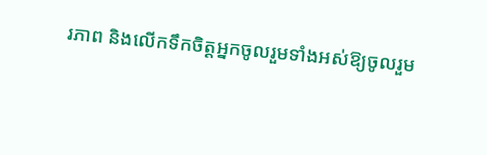រភាព និងលើកទឹកចិត្តអ្នកចូលរួមទាំងអស់ឱ្យចូលរួម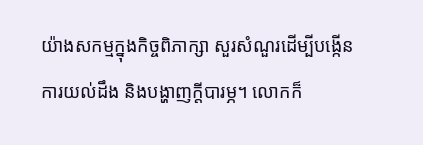យ៉ាងសកម្មក្នុងកិច្ចពិភាក្សា សួរសំណួរដើម្បីបង្កើនការយល់ដឹង និងបង្ហាញក្តីបារម្ភ។ លោកក៏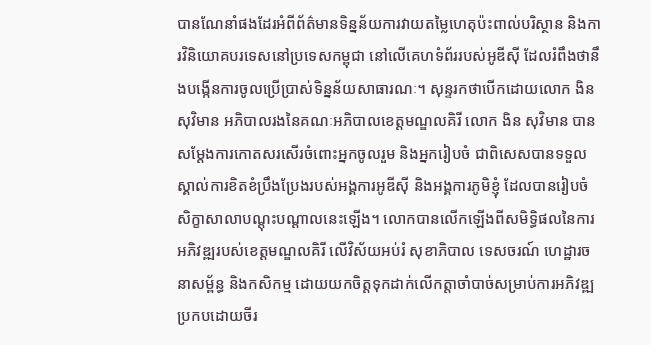បានណែនាំផងដែរអំពីព័ត៌មានទិន្នន័យការវាយតម្លៃហេតុប៉ះពាល់បរិស្ថាន និងការវិនិយោគបរទេសនៅប្រទេសកម្ពុជា នៅលើគេហទំព័ររបស់អូឌីស៊ី ដែលរំពឹងថានឹងបង្កើនការចូលប្រើប្រាស់ទិន្នន័យសាធារណៈ។ សុន្ទរកថាបើកដោយលោក ងិន សុវិមាន អភិបាលរងនៃគណៈអភិបាលខេត្តមណ្ឌលគិរី លោក ងិន សុវិមាន បានសម្តែងការកោតសរសើរចំពោះអ្នកចូលរួម និងអ្នករៀបចំ ជាពិសេសបានទទួលស្គាល់ការខិតខំប្រឹងប្រែងរបស់អង្គការអូឌីស៊ី និងអង្គការភូមិខ្ញុំ ដែលបានរៀបចំសិក្ខាសាលាបណ្តុះបណ្តាលនេះឡើង។ លោកបានលើកឡើងពីសមិទ្ធិផលនៃការអភិវឌ្ឍរបស់ខេត្តមណ្ឌលគិរី លើវិស័យអប់រំ សុខាភិបាល ទេសចរណ៍ ហេដ្ឋារចនាសម្ព័ន្ធ និងកសិកម្ម ដោយយកចិត្តទុកដាក់លើកត្តាចាំបាច់សម្រាប់ការអភិវឌ្ឍប្រកបដោយចីរ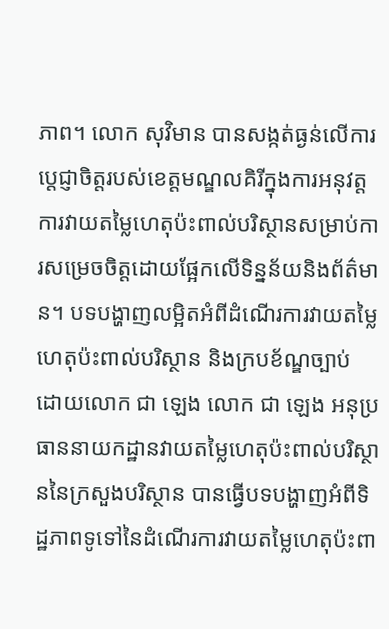ភាព។ លោក សុវិមាន បានសង្កត់ធ្ងន់លើការប្ដេជ្ញាចិត្តរបស់ខេត្តមណ្ឌលគិរីក្នុងការអនុវត្តការវាយតម្លៃហេតុប៉ះពាល់បរិស្ថានសម្រាប់ការសម្រេចចិត្តដោយផ្អែកលើទិន្នន័យនិងព័ត៌មាន។ បទបង្ហាញលម្អិតអំពីដំណើរការវាយតម្លៃហេតុប៉ះពាល់បរិស្ថាន និងក្របខ័ណ្ឌច្បាប់ ដោយលោក ជា ឡេង លោក ជា ឡេង អនុប្រធាននាយកដ្ឋានវាយតម្លៃហេតុប៉ះពាល់បរិស្ថាននៃក្រសួងបរិស្ថាន បានធ្វើបទបង្ហាញអំពីទិដ្ឋភាពទូទៅនៃដំណើរការវាយតម្លៃហេតុប៉ះពា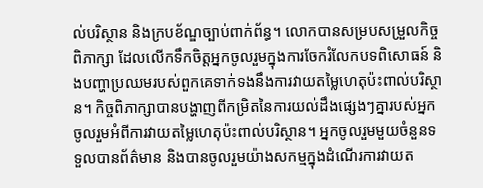ល់បរិស្ថាន និងក្របខ័ណ្ឌច្បាប់ពាក់ព័ន្ធ។ លោកបានសម្របសម្រួលកិច្ចពិភាក្សា ដែលលើកទឹកចិត្តអ្នកចូលរួមក្នុងការចែករំលែកបទពិសោធន៍ និងបញ្ហាប្រឈមរបស់ពួកគេទាក់ទងនឹងការវាយតម្លៃហេតុប៉ះពាល់បរិស្ថាន។ កិច្ចពិភាក្សាបានបង្ហាញពីកម្រិតនៃការយល់ដឹងផ្សេងៗគ្នារបស់អ្នកចូលរួមអំពីការវាយតម្លៃហេតុប៉ះពាល់បរិស្ថាន។ អ្នកចូលរួមមួយចំនួនទទួលបានព័ត៌មាន និងបានចូលរួមយ៉ាងសកម្មក្នុងដំណើរការវាយត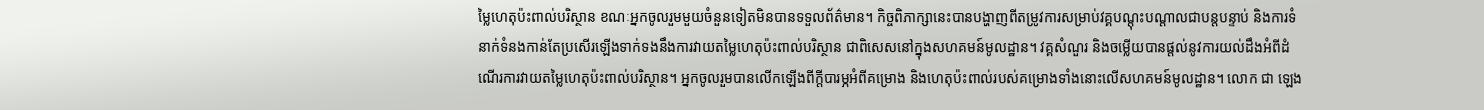ម្លៃហេតុប៉ះពាល់បរិស្ថាន ខណៈអ្នកចូលរួមមួយចំនួនទៀតមិនបានទទួលព័ត៌មាន។ កិច្ចពិភាក្សានេះបានបង្ហាញពីតម្រូវការសម្រាប់វគ្គបណ្តុះបណ្តាលជាបន្តបន្ទាប់ និងការទំនាក់ទំនងកាន់តែប្រសើរឡើងទាក់ទងនឹងការវាយតម្លៃហេតុប៉ះពាល់បរិស្ថាន ជាពិសេសនៅក្នុងសហគមន៍មូលដ្ឋាន។ វគ្គសំណួរ និងចម្លើយបានផ្តល់នូវការយល់ដឹងអំពីដំណើរការវាយតម្លៃហេតុប៉ះពាល់បរិស្ថាន។ អ្នកចូលរួមបានលើកឡើងពីក្តីបារម្ភអំពីគម្រោង និងហេតុប៉ះពាល់របស់គម្រោងទាំងនោះលើសហគមន៍មូលដ្ឋាន។ លោក ជា ឡេង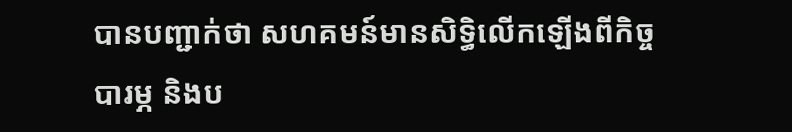បានបញ្ជាក់ថា សហគមន៍មានសិទ្ធិលើកឡើងពីកិច្ចបារម្ភ និងប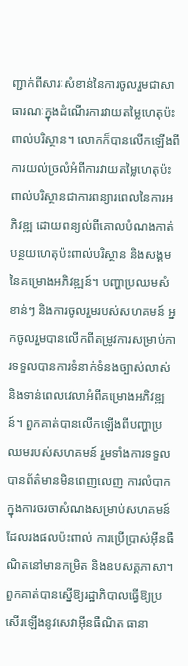ញ្ជាក់ពីសារៈសំខាន់នៃការចូលរួមជាសាធារណៈក្នុងដំណើរការវាយតម្លៃហេតុប៉ះពាល់បរិស្ថាន។ លោកក៏បានលើកឡើងពីការយល់ច្រលំអំពីការវាយតម្លៃហេតុប៉ះពាល់បរិស្ថានជាការពន្យារពេលនៃការអភិវឌ្ឍ ដោយពន្យល់ពីគោលបំណងកាត់បន្ថយហេតុប៉ះពាល់បរិស្ថាន និងសង្គមនៃគម្រោងអភិវឌ្ឍន៍។ បញ្ហាប្រឈមសំខាន់ៗ និងការចូលរួមរបស់សហគមន៍ អ្នកចូលរួមបានលើកពីតម្រូវការសម្រាប់ការទទួលបានការទំនាក់ទំនងច្បាស់លាស់ និងទាន់ពេលវេលាអំពីគម្រោងអភិវឌ្ឍន៍។ ពួកគាត់បានលើកឡើងពីបញ្ហាប្រឈមរបស់សហគមន៍ រួមទាំងការទទួលបានព័ត៌មានមិនពេញលេញ ការលំបាកក្នុងការចរចាសំណងសម្រាប់សហគមន៍ដែលរងផលប៉ះពាល់ ការប្រើប្រាស់អ៊ីនធឺណិតនៅមានកម្រិត និងឧបសគ្គភាសា។ ពួកគាត់បានស្នើឱ្យរដ្ឋាភិបាលធ្វើឱ្យប្រសើរឡើងនូវសេវាអ៊ីនធឺណិត ធានា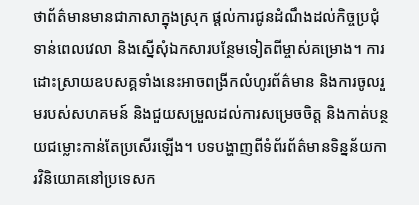ថាព័ត៌មានមានជាភាសាក្នុងស្រុក ផ្តល់ការជូនដំណឹងដល់កិច្ចប្រជុំទាន់ពេលវេលា និងស្នើសុំឯកសារបន្ថែមទៀតពីម្ចាស់គម្រោង។ ការដោះស្រាយឧបសគ្គទាំងនេះអាចពង្រីកលំហូរព័ត៌មាន និងការចូលរួមរបស់សហគមន៍ និងជួយសម្រួលដល់ការសម្រេចចិត្ត និងកាត់បន្ថយជម្លោះកាន់តែប្រសើរឡើង។ បទបង្ហាញពីទំព័រព័ត៌មានទិន្នន័យការវិនិយោគនៅប្រទេសក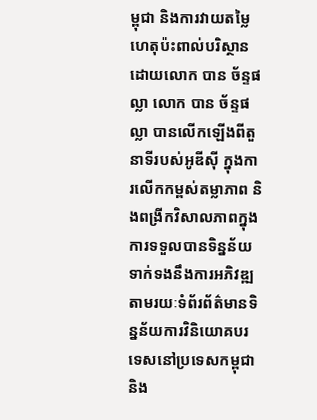ម្ពុជា និងការវាយតម្លៃហេតុប៉ះពាល់បរិស្ថាន ដោយលោក បាន ច័ន្ទផល្លា លោក បាន ច័ន្ទផល្លា បានលើកឡើងពីតួនាទីរបស់អូឌីស៊ី ក្នុងការលើកកម្ពស់តម្លាភាព និងពង្រីកវិសាលភាពក្នុងការទទួលបានទិន្នន័យទាក់ទងនឹងការអភិវឌ្ឍតាមរយៈទំព័រព័ត៌មានទិន្នន័យការវិនិយោគបរទេសនៅប្រទេសកម្ពុជា និង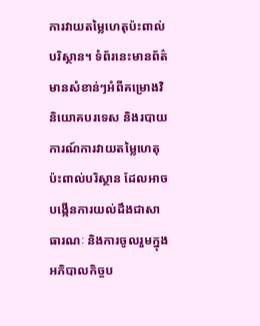ការវាយតម្លៃហេតុប៉ះពាល់បរិស្ថាន។ ទំព័រនេះមានព័ត៌មានសំខាន់ៗអំពីគម្រោងវិនិយោគបរទេស និងរបាយការណ៍ការវាយតម្លៃហេតុប៉ះពាល់បរិស្ថាន ដែលអាចបង្កើនការយល់ដឹងជាសាធារណៈ និងការចូលរួមក្នុងអភិបាលកិច្ចប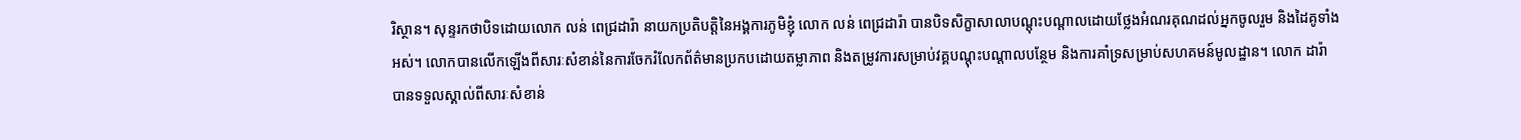រិស្ថាន។ សុន្ទរកថាបិទដោយលោក លន់ ពេជ្រដារ៉ា នាយកប្រតិបត្តិនៃអង្គការភូមិខ្ញុំ លោក លន់ ពេជ្រដារ៉ា បានបិទសិក្ខាសាលាបណ្តុះបណ្តាលដោយថ្លែងអំណរគុណដល់អ្នកចូលរួម និងដៃគូទាំងអស់។ លោកបានលើកឡើងពីសារៈសំខាន់នៃការចែករំលែកព័ត៌មានប្រកបដោយតម្លាភាព និងតម្រូវការសម្រាប់វគ្គបណ្តុះបណ្តាលបន្ថែម និងការគាំទ្រសម្រាប់សហគមន៍មូលដ្ឋាន។ លោក ដារ៉ា បានទទួលស្គាល់ពីសារៈសំខាន់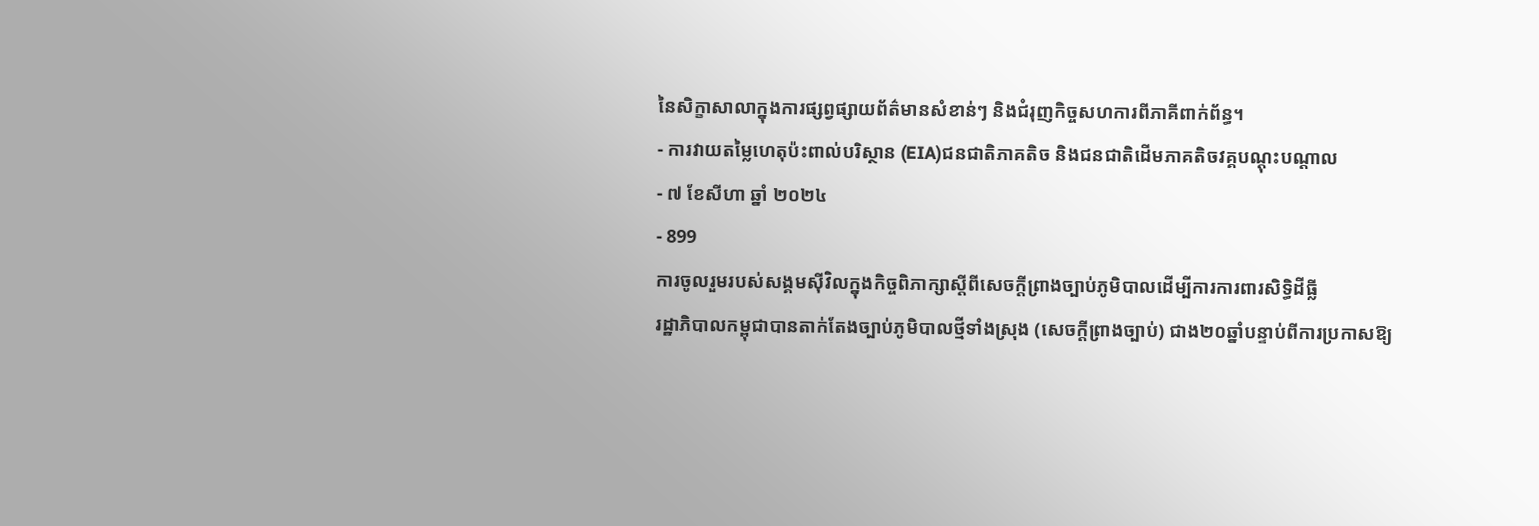នៃសិក្ខាសាលាក្នុងការផ្សព្វផ្សាយព័ត៌មានសំខាន់ៗ និងជំរុញកិច្ចសហការពីភាគីពាក់ព័ន្ធ។
- ការវាយតម្លៃហេតុប៉ះពាល់បរិស្ថាន (EIA)ជនជាតិភាគតិច និងជនជាតិដើមភាគតិចវគ្គបណ្តុះបណ្តាល
- ៧ ខែសីហា ឆ្នាំ ២០២៤
- 899
ការចូលរួមរបស់សង្គមស៊ីវិលក្នុងកិច្ចពិភាក្សាស្តីពីសេចក្តីព្រាងច្បាប់ភូមិបាលដើម្បីការការពារសិទ្ធិដីធ្លី
រដ្ឋាភិបាលកម្ពុជាបានតាក់តែងច្បាប់ភូមិបាលថ្មីទាំងស្រុង (សេចក្តីព្រាងច្បាប់) ជាង២០ឆ្នាំបន្ទាប់ពីការប្រកាសឱ្យ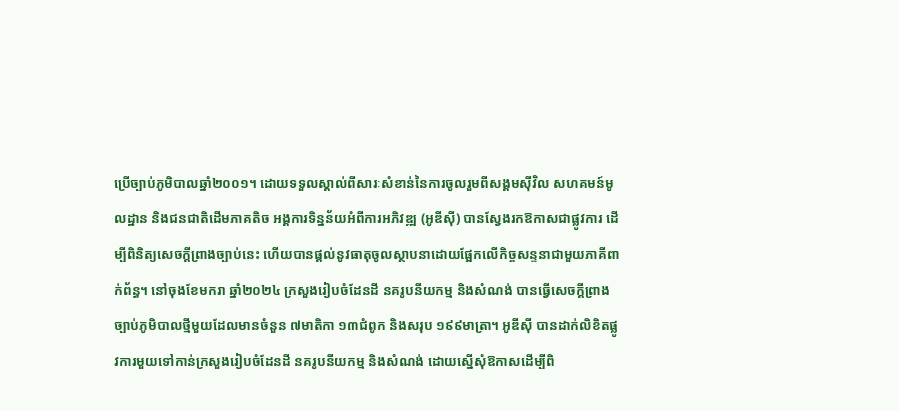ប្រើច្បាប់ភូមិបាលឆ្នាំ២០០១។ ដោយទទួលស្គាល់ពីសារៈសំខាន់នៃការចូលរួមពីសង្គមស៊ីវិល សហគមន៍មូលដ្ឋាន និងជនជាតិដើមភាគតិច អង្គការទិន្នន័យអំពីការអភិវឌ្ឍ (អូឌីស៊ី) បានស្វែងរកឱកាសជាផ្លូវការ ដើម្បីពិនិត្យសេចក្តីព្រាងច្បាប់នេះ ហើយបានផ្តល់នូវធាតុចូលស្ថាបនាដោយផ្អែកលើកិច្ចសន្ទនាជាមួយភាគីពាក់ព័ន្ធ។ នៅចុងខែមករា ឆ្នាំ២០២៤ ក្រសួងរៀបចំដែនដី នគរូបនីយកម្ម និងសំណង់ បានធ្វើសេចក្តីព្រាងច្បាប់ភូមិបាលថ្មីមួយដែលមានចំនួន ៧មាតិកា ១៣ជំពូក និងសរុប ១៩៩មាត្រា។ អូឌីស៊ី បានដាក់លិខិតផ្លូវការមួយទៅកាន់ក្រសួងរៀបចំដែនដី នគរូបនីយកម្ម និងសំណង់ ដោយស្នើសុំឱកាសដើម្បីពិ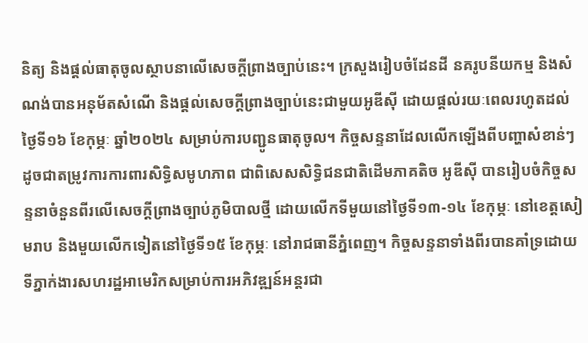និត្យ និងផ្តល់ធាតុចូលស្ថាបនាលើសេចក្តីព្រាងច្បាប់នេះ។ ក្រសួងរៀបចំដែនដី នគរូបនីយកម្ម និងសំណង់បានអនុម័តសំណើ និងផ្តល់សេចក្តីព្រាងច្បាប់នេះជាមួយអូឌីស៊ី ដោយផ្តល់រយៈពេលរហូតដល់ថ្ងៃទី១៦ ខែកុម្ភៈ ឆ្នាំ២០២៤ សម្រាប់ការបញ្ជូនធាតុចូល។ កិច្ចសន្ទនាដែលលើកឡើងពីបញ្ហាសំខាន់ៗ ដូចជាតម្រូវការការពារសិទ្ធិសមូហភាព ជាពិសេសសិទ្ធិជនជាតិដើមភាគតិច អូឌីស៊ី បានរៀបចំកិច្ចសន្ទនាចំនួនពីរលើសេចក្តីព្រាងច្បាប់ភូមិបាលថ្មី ដោយលើកទីមួយនៅថ្ងៃទី១៣-១៤ ខែកុម្ភៈ នៅខេត្តសៀមរាប និងមួយលើកទៀតនៅថ្ងៃទី១៥ ខែកុម្ភៈ នៅរាជធានីភ្នំពេញ។ កិច្ចសន្ទនាទាំងពីរបានគាំទ្រដោយទីភ្នាក់ងារសហរដ្ឋអាមេរិកសម្រាប់ការអភិវឌ្ឍន៍អន្តរជា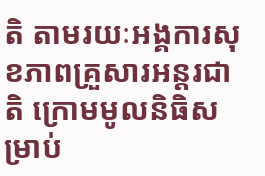តិ តាមរយៈអង្គការសុខភាពគ្រួសារអន្តរជាតិ ក្រោមមូលនិធិសម្រាប់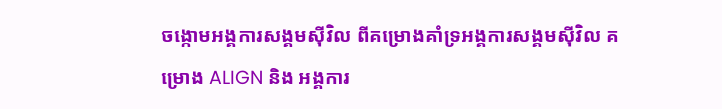ចង្កោមអង្គការសង្គមស៊ីវិល ពីគម្រោងគាំទ្រអង្គការសង្គមស៊ីវិល គម្រោង ALIGN និង អង្គការ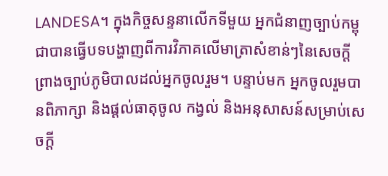LANDESA។ ក្នុងកិច្ចសន្ទនាលើកទីមួយ អ្នកជំនាញច្បាប់កម្ពុជាបានធ្វើបទបង្ហាញពីការវិភាគលើមាត្រាសំខាន់ៗនៃសេចក្តីព្រាងច្បាប់ភូមិបាលដល់អ្នកចូលរួម។ បន្ទាប់មក អ្នកចូលរួមបានពិភាក្សា និងផ្តល់ធាតុចូល កង្វល់ និងអនុសាសន៍សម្រាប់សេចក្តី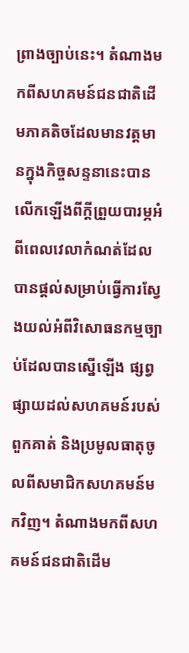ព្រាងច្បាប់នេះ។ តំណាងមកពីសហគមន៍ជនជាតិដើមភាគតិចដែលមានវត្តមានក្នុងកិច្ចសន្ទនានេះបានលើកឡើងពីក្តីព្រួយបារម្ភអំពីពេលវេលាកំណត់ដែលបានផ្តល់សម្រាប់ធ្វើការស្វែងយល់អំពីវិសោធនកម្មច្បាប់ដែលបានស្នើឡើង ផ្សព្វផ្សាយដល់សហគមន៍របស់ពួកគាត់ និងប្រមូលធាតុចូលពីសមាជិកសហគមន៍មកវិញ។ តំណាងមកពីសហគមន៍ជនជាតិដើម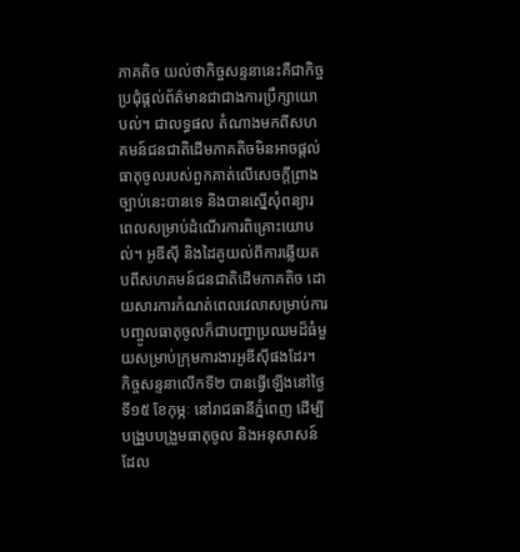ភាគតិច យល់ថាកិច្ចសន្ទនានេះគឺជាកិច្ចប្រជុំផ្តល់ព័ត៌មានជាជាងការប្រឹក្សាយោបល់។ ជាលទ្ធផល តំណាងមកពីសហគមន៍ជនជាតិដើមភាគតិចមិនអាចផ្តល់ធាតុចូលរបស់ពួកគាត់លើសេចក្តីព្រាងច្បាប់នេះបានទេ និងបានស្នើសុំពន្យារពេលសម្រាប់ដំណើរការពិគ្រោះយោបល់។ អូឌីស៊ី និងដៃគូយល់ពីការឆ្លើយតបពីសហគមន៍ជនជាតិដើមភាគតិច ដោយសារការកំណត់ពេលវេលាសម្រាប់ការបញ្ចូលធាតុចូលក៏ជាបញ្ហាប្រឈមដ៏ធំមួយសម្រាប់ក្រុមការងារអូឌីស៊ីផងដែរ។ កិច្ចសន្ទនាលើកទី២ បានធ្វើឡើងនៅថ្ងៃទី១៥ ខែកុម្ភៈ នៅរាជធានីភ្នំពេញ ដើម្បីបង្រួបបង្រួមធាតុចូល និងអនុសាសន៍ ដែល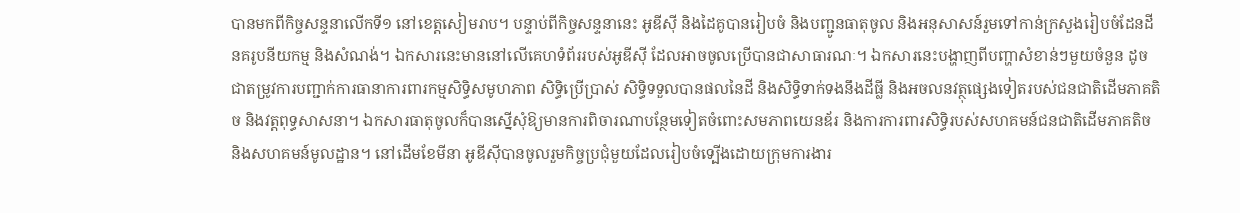បានមកពីកិច្ចសន្ទនាលើកទី១ នៅខេត្តសៀមរាប។ បន្ទាប់ពីកិច្ចសន្ទនានេះ អូឌីស៊ី និងដៃគូបានរៀបចំ និងបញ្ជូនធាតុចូល និងអនុសាសន៍រួមទៅកាន់ក្រសួងរៀបចំដែនដី នគរូបនីយកម្ម និងសំណង់។ ឯកសារនេះមាននៅលើគេហទំព័ររបស់អូឌីស៊ី ដែលអាចចូលប្រើបានជាសាធារណៈ។ ឯកសារនេះបង្ហាញពីបញ្ហាសំខាន់ៗមួយចំនួន ដូចជាតម្រូវការបញ្ជាក់ការធានាការពារកម្មសិទ្ធិសមូហភាព សិទ្ធិប្រើប្រាស់ សិទ្ធិទទួលបានផលនៃដី និងសិទ្ធិទាក់ទងនឹងដីធ្លី និងអចលនវត្ថុផ្សេងទៀតរបស់ជនជាតិដើមភាគតិច និងវត្តពុទ្ធសាសនា។ ឯកសារធាតុចូលក៏បានស្នើសុំឱ្យមានការពិចារណាបន្ថែមទៀតចំពោះសមភាពយេនឌ័រ និងការការពារសិទ្ធិរបស់សហគមន៍ជនជាតិដើមភាគតិច និងសហគមន៍មូលដ្ឋាន។ នៅដើមខែមីនា អូឌីស៊ីបានចូលរួមកិច្ចប្រជុំមួយដែលរៀបចំទ្បើងដោយក្រុមការងារ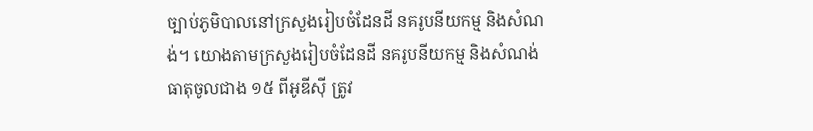ច្បាប់ភូមិបាលនៅក្រសួងរៀបចំដែនដី នគរូបនីយកម្ម និងសំណង់។ យោងតាមក្រសួងរៀបចំដែនដី នគរូបនីយកម្ម និងសំណង់ ធាតុចូលជាង ១៥ ពីអូឌីស៊ី ត្រូវ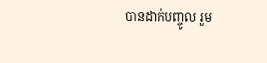បានដាក់បញ្ចូល រួម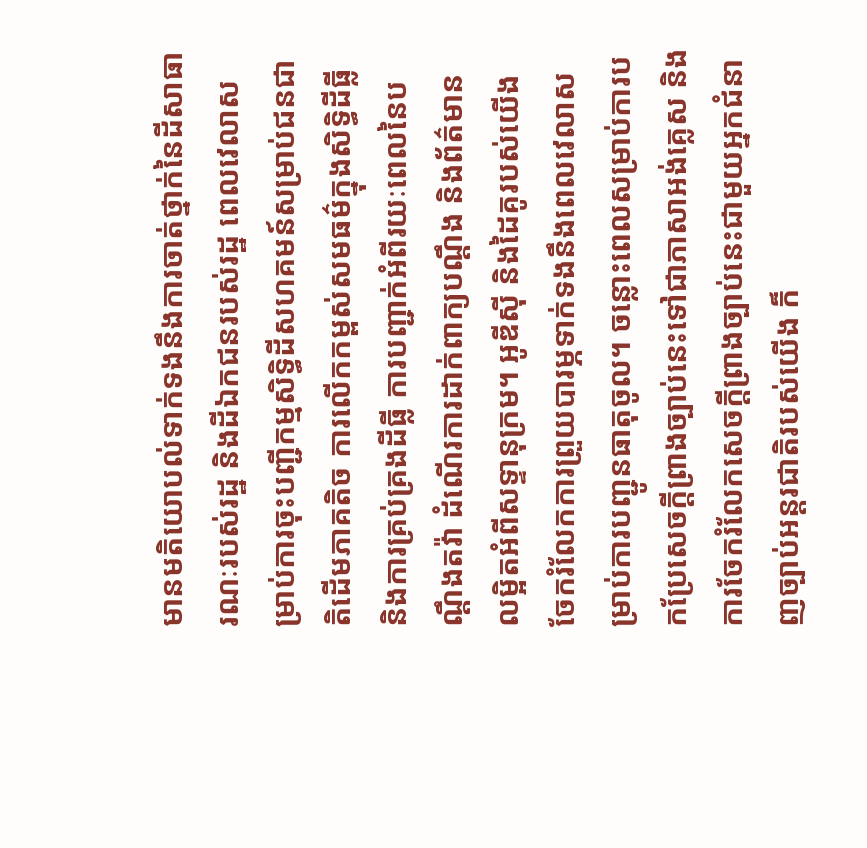មានមតិយោបល់ទាក់ទងនឹងការចាត់ថ្នាក់នៃដីសាធារណៈរបស់រដ្ឋ និងដីឯកជនរបស់រដ្ឋ ពេលវេលាសម្រាប់ការចុះបញ្ជីកម្មសិទ្ធិដីសហគមន៍សម្រាប់ជនជាតិដើមភាគតិច ការលើកកម្ពស់សមធម៌ក្នុងសិទ្ធិដីធ្លី និងការគ្រប់គ្រងដីធ្លី ការបញ្ជាក់អំពីរយៈពេលនៃបណ្តឹងតវ៉ា ដំណើរការដាក់ពាក្យបណ្តឹង និងព័ត៌មានលម្អិតអំពីសទ្ទានុក្រម។ អូឌីស៊ី និងដៃគូរបស់យើងចែករំលែកការព្រួយបារម្ភទាក់ទងនឹងពេលវេលាសម្រាប់ការបញ្ជូនធាតុចូល។ ចន្លោះពេលសម្រាប់ការបកប្រែសេចក្តីព្រាងច្បាប់នេះទៅជាភាសាអង់គ្លេស និងការចែករំលែកសេចក្តីព្រាងច្បាប់នេះជាមួយអ្នកជំនាញច្បាប់អន្តរជាតិរបស់យើង ក៏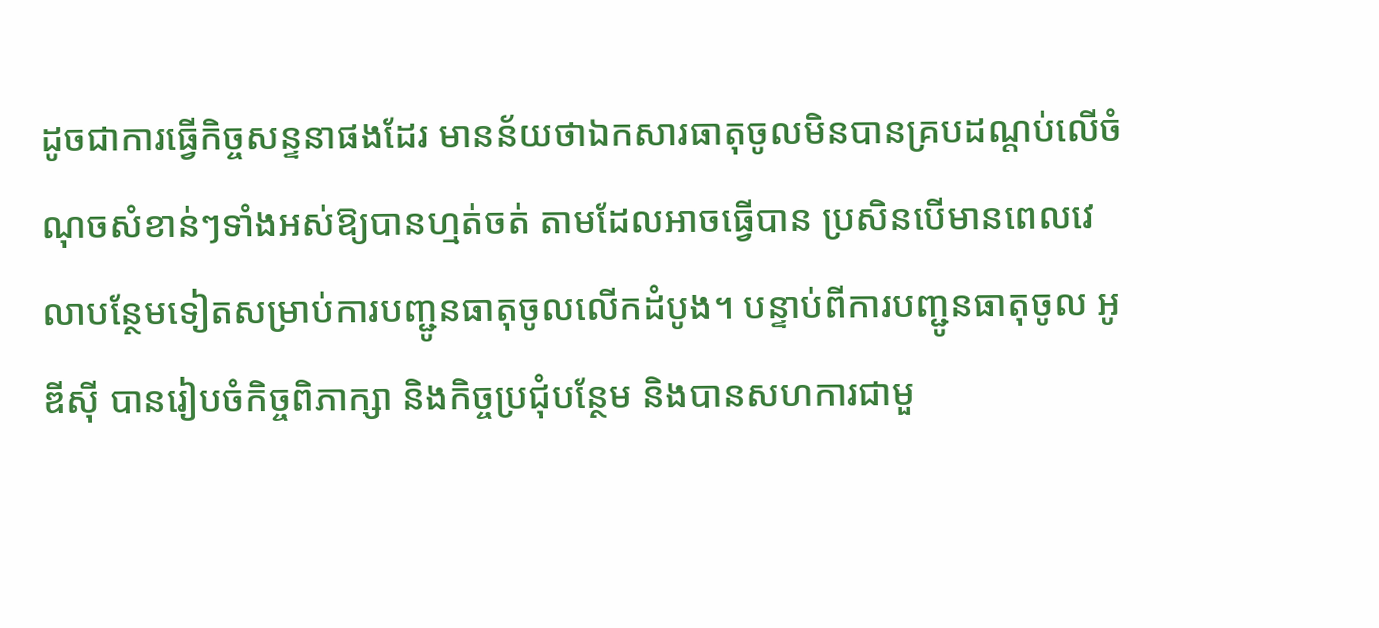ដូចជាការធ្វើកិច្ចសន្ទនាផងដែរ មានន័យថាឯកសារធាតុចូលមិនបានគ្របដណ្តប់លើចំណុចសំខាន់ៗទាំងអស់ឱ្យបានហ្មត់ចត់ តាមដែលអាចធ្វើបាន ប្រសិនបើមានពេលវេលាបន្ថែមទៀតសម្រាប់ការបញ្ជូនធាតុចូលលើកដំបូង។ បន្ទាប់ពីការបញ្ជូនធាតុចូល អូឌីស៊ី បានរៀបចំកិច្ចពិភាក្សា និងកិច្ចប្រជុំបន្ថែម និងបានសហការជាមួ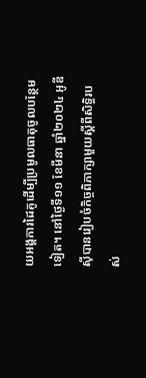យអង្គការដៃគូដើម្បីប្រមូលធាតុចូលបន្ថែមទៀត។ នៅថ្ងៃទី១១ ខែមីនា ឆ្នាំ២០២៤ អូឌីស៊ីបានរៀបចំកិច្ចពិភាក្សាមួយស្តីពីសិទ្ធិរបស់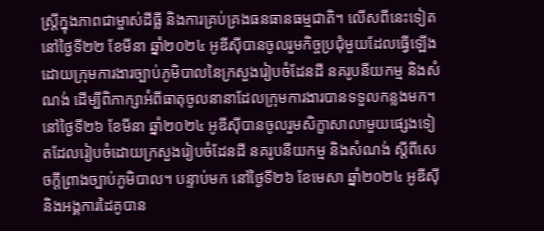ស្ដ្រីក្នុងភាពជាម្ចាស់ដីធ្លី និងការគ្រប់គ្រងធនធានធម្មជាតិ។ លើសពីនេះទៀត នៅថ្ងៃទី២២ ខែមីនា ឆ្នាំ២០២៤ អូឌីស៊ីបានចូលរួមកិច្ចប្រជុំមួយដែលធ្វើឡើងដោយក្រុមការងារច្បាប់ភូមិបាលនៃក្រសួងរៀបចំដែនដី នគរូបនីយកម្ម និងសំណង់ ដើម្បីពិភាក្សាអំពីធាតុចូលនានាដែលក្រុមការងារបានទទួលកន្លងមក។ នៅថ្ងៃទី២៦ ខែមីនា ឆ្នាំ២០២៤ អូឌីស៊ីបានចូលរួមសិក្ខាសាលាមួយផ្សេងទៀតដែលរៀបចំដោយក្រសួងរៀបចំដែនដី នគរូបនីយកម្ម និងសំណង់ ស្តីពីសេចក្តីព្រាងច្បាប់ភូមិបាល។ បន្ទាប់មក នៅថ្ងៃទី២៦ ខែមេសា ឆ្នាំ២០២៤ អូឌីស៊ី និងអង្គការដៃគូបាន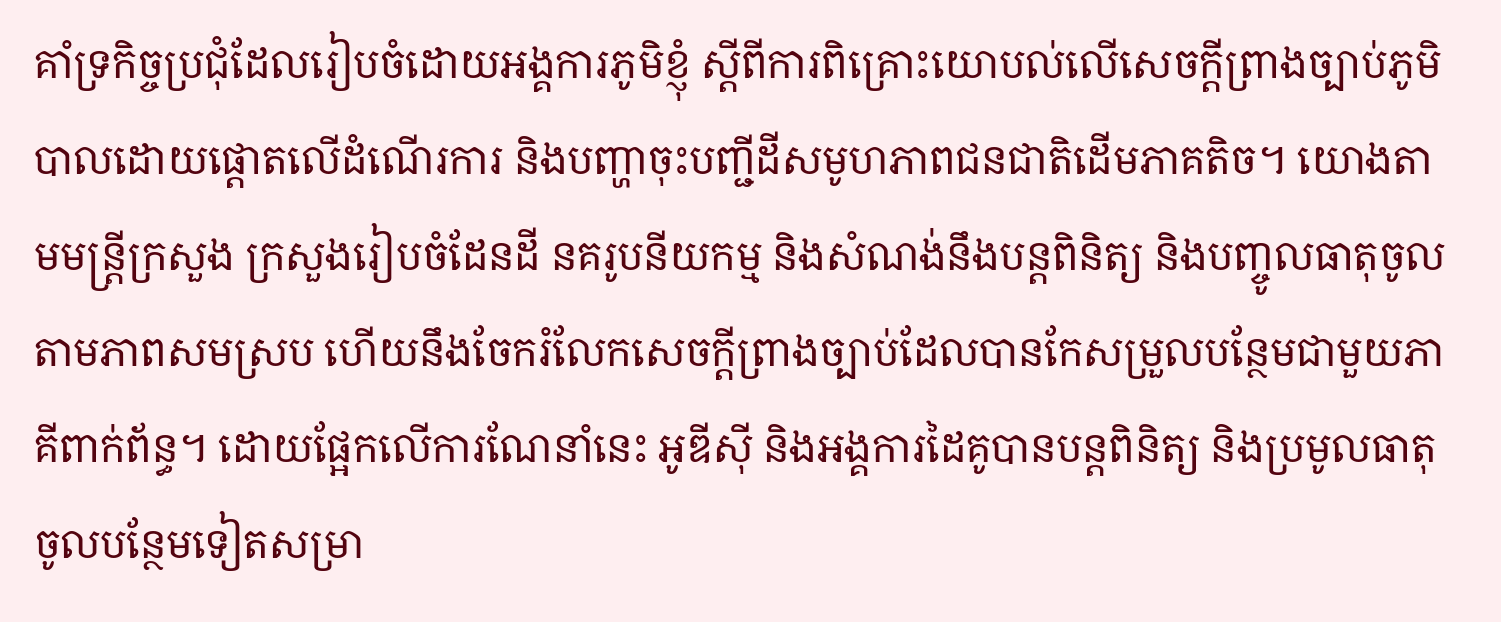គាំទ្រកិច្ចប្រជុំដែលរៀបចំដោយអង្គការភូមិខ្ញុំ ស្តីពីការពិគ្រោះយោបល់លើសេចក្តីព្រាងច្បាប់ភូមិបាលដោយផ្តោតលើដំណើរការ និងបញ្ហាចុះបញ្ជីដីសមូហភាពជនជាតិដើមភាគតិច។ យោងតាមមន្ត្រីក្រសួង ក្រសួងរៀបចំដែនដី នគរូបនីយកម្ម និងសំណង់នឹងបន្តពិនិត្យ និងបញ្ចូលធាតុចូលតាមភាពសមស្រប ហើយនឹងចែករំលែកសេចក្តីព្រាងច្បាប់ដែលបានកែសម្រួលបន្ថែមជាមួយភាគីពាក់ព័ន្ធ។ ដោយផ្អែកលើការណែនាំនេះ អូឌីស៊ី និងអង្គការដៃគូបានបន្តពិនិត្យ និងប្រមូលធាតុចូលបន្ថែមទៀតសម្រា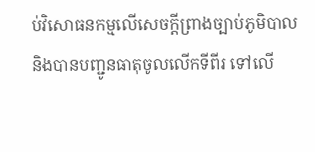ប់វិសោធនកម្មលើសេចក្តីព្រាងច្បាប់ភូមិបាល និងបានបញ្ជូនធាតុចូលលើកទីពីរ ទៅលើ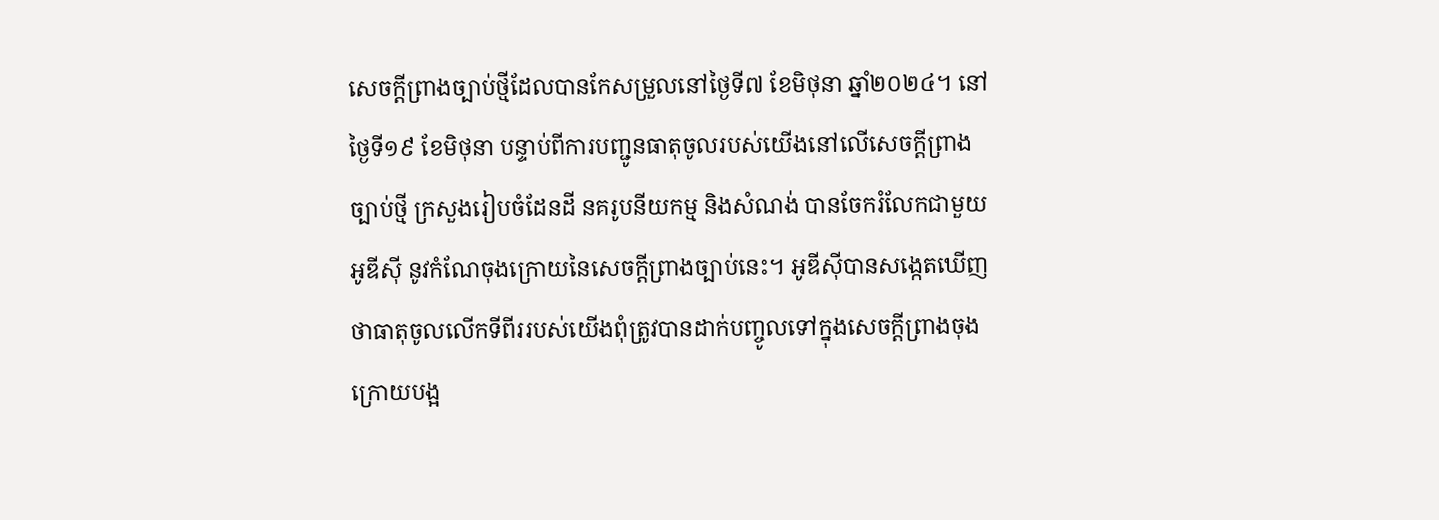សេចក្តីព្រាងច្បាប់ថ្មីដែលបានកែសម្រួលនៅថ្ងៃទី៧ ខែមិថុនា ឆ្នាំ២០២៤។ នៅថ្ងៃទី១៩ ខែមិថុនា បន្ទាប់ពីការបញ្ជូនធាតុចូលរបស់យើងនៅលើសេចក្តីព្រាងច្បាប់ថ្មី ក្រសួងរៀបចំដែនដី នគរូបនីយកម្ម និងសំណង់ បានចែករំលែកជាមួយអូឌីស៊ី នូវកំណែចុងក្រោយនៃសេចក្តីព្រាងច្បាប់នេះ។ អូឌីស៊ីបានសង្កេតឃើញថាធាតុចូលលើកទីពីររបស់យើងពុំត្រូវបានដាក់បញ្ចូលទៅក្នុងសេចក្តីព្រាងចុងក្រោយបង្អ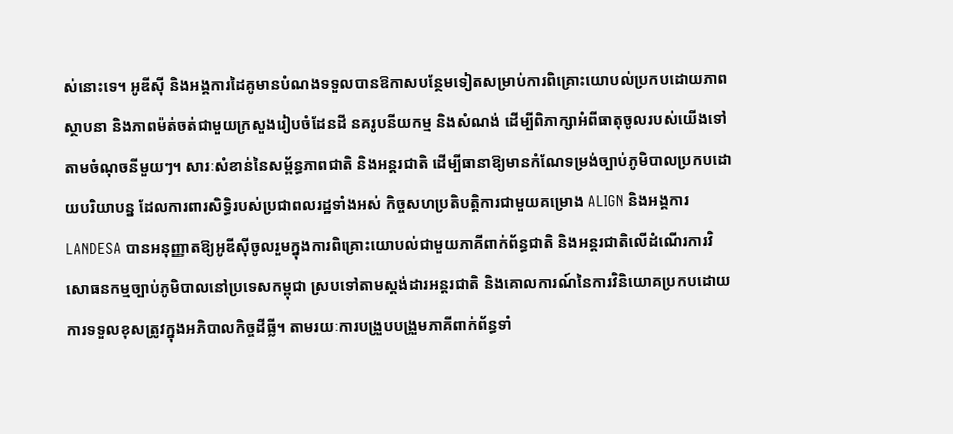ស់នោះទេ។ អូឌីស៊ី និងអង្គការដៃគូមានបំណងទទួលបានឱកាសបន្ថែមទៀតសម្រាប់ការពិគ្រោះយោបល់ប្រកបដោយភាពស្ថាបនា និងភាពម៉ត់ចត់ជាមួយក្រសួងរៀបចំដែនដី នគរូបនីយកម្ម និងសំណង់ ដើម្បីពិភាក្សាអំពីធាតុចូលរបស់យើងទៅតាមចំណុចនីមួយៗ។ សារៈសំខាន់នៃសម្ព័ន្ធភាពជាតិ និងអន្តរជាតិ ដើម្បីធានាឱ្យមានកំណែទម្រង់ច្បាប់ភូមិបាលប្រកបដោយបរិយាបន្ន ដែលការពារសិទ្ធិរបស់ប្រជាពលរដ្ឋទាំងអស់ កិច្ចសហប្រតិបត្តិការជាមួយគម្រោង ALIGN និងអង្គការ LANDESA បានអនុញ្ញាតឱ្យអូឌីស៊ីចូលរួមក្នុងការពិគ្រោះយោបល់ជាមួយភាគីពាក់ព័ន្ធជាតិ និងអន្តរជាតិលើដំណើរការវិសោធនកម្មច្បាប់ភូមិបាលនៅប្រទេសកម្ពុជា ស្របទៅតាមស្តង់ដារអន្តរជាតិ និងគោលការណ៍នៃការវិនិយោគប្រកបដោយការទទួលខុសត្រូវក្នុងអភិបាលកិច្ចដីធ្លី។ តាមរយៈការបង្រួបបង្រួមភាគីពាក់ព័ន្ធទាំ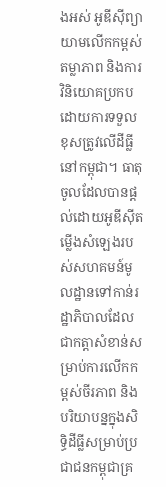ងអស់ អូឌីស៊ីព្យាយាមលើកកម្ពស់តម្លាភាព និងការវិនិយោគប្រកបដោយការទទួលខុសត្រូវលើដីធ្លីនៅកម្ពុជា។ ធាតុចូលដែលបានផ្តល់ដោយអូឌីស៊ីតម្លើងសំឡេងរបស់សហគមន៍មូលដ្ឋានទៅកាន់រដ្ឋាភិបាលដែលជាកត្តាសំខាន់សម្រាប់ការលើកកម្ពស់ចីរភាព និងបរិយាបន្នក្នុងសិទ្ធិដីធ្លីសម្រាប់ប្រជាជនកម្ពុជាគ្រ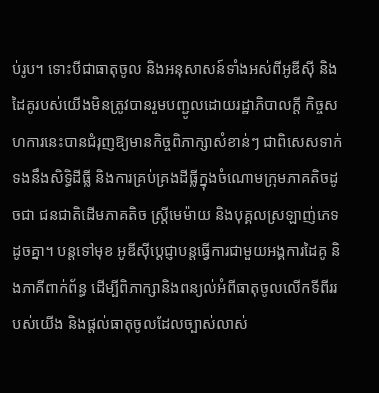ប់រូប។ ទោះបីជាធាតុចូល និងអនុសាសន៍ទាំងអស់ពីអូឌីស៊ី និងដៃគូរបស់យើងមិនត្រូវបានរួមបញ្ជូលដោយរដ្ឋាភិបាលក្តី កិច្ចសហការនេះបានជំរុញឱ្យមានកិច្ចពិភាក្សាសំខាន់ៗ ជាពិសេសទាក់ទងនឹងសិទ្ធិដីធ្លី និងការគ្រប់គ្រងដីធ្លីក្នុងចំណោមក្រុមភាគតិចដូចជា ជនជាតិដើមភាគតិច ស្ត្រីមេម៉ាយ និងបុគ្គលស្រឡាញ់ភេទដូចគ្នា។ បន្តទៅមុខ អូឌីស៊ីប្តេជ្ញាបន្តធ្វើការជាមួយអង្គការដៃគូ និងភាគីពាក់ព័ន្ធ ដើម្បីពិភាក្សានិងពន្យល់អំពីធាតុចូលលើកទីពីររបស់យើង និងផ្តល់ធាតុចូលដែលច្បាស់លាស់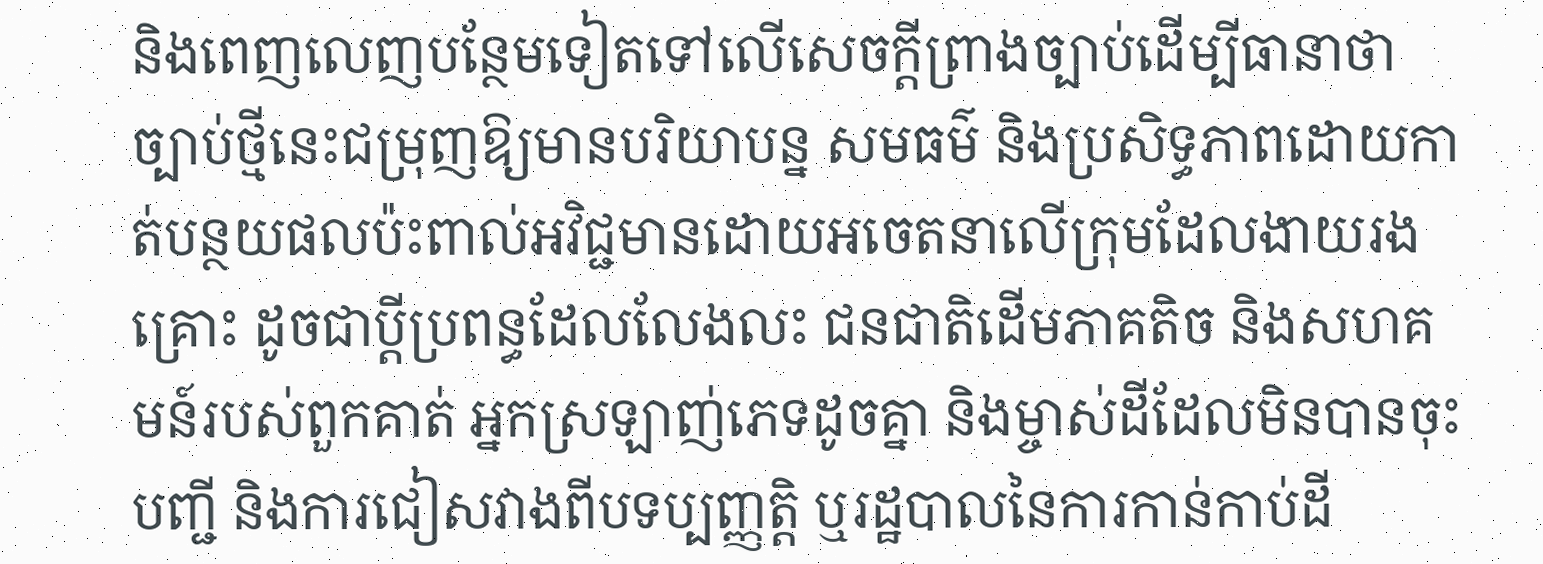និងពេញលេញបន្ថែមទៀតទៅលើសេចក្តីព្រាងច្បាប់ដើម្បីធានាថាច្បាប់ថ្មីនេះជម្រុញឱ្យមានបរិយាបន្ន សមធម៌ និងប្រសិទ្ធភាពដោយកាត់បន្ថយផលប៉ះពាល់អវិជ្ជមានដោយអចេតនាលើក្រុមដែលងាយរងគ្រោះ ដូចជាប្តីប្រពន្ធដែលលែងលះ ជនជាតិដើមភាគតិច និងសហគមន៍របស់ពួកគាត់ អ្នកស្រឡាញ់ភេទដូចគ្នា និងម្ចាស់ដីដែលមិនបានចុះបញ្ជី និងការជៀសវាងពីបទប្បញ្ញត្តិ ឬរដ្ឋបាលនៃការកាន់កាប់ដី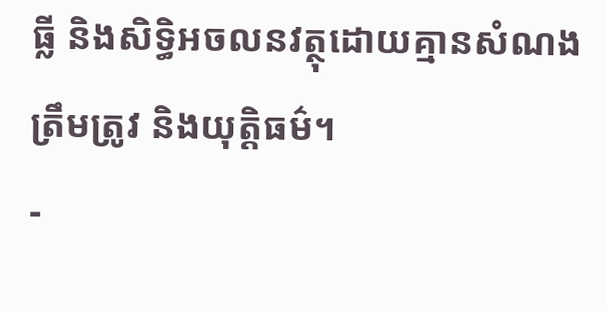ធ្លី និងសិទ្ធិអចលនវត្ថុដោយគ្មានសំណងត្រឹមត្រូវ និងយុត្តិធម៌។
-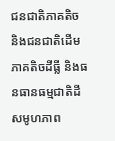ជនជាតិភាគតិច និងជនជាតិដើមភាគតិចដីធ្លី និងធនធានធម្មជាតិដីសមូហភាព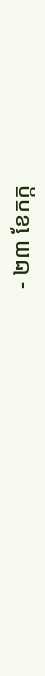- ២៣ ខែកក្ក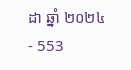ដា ឆ្នាំ ២០២៤
- 553